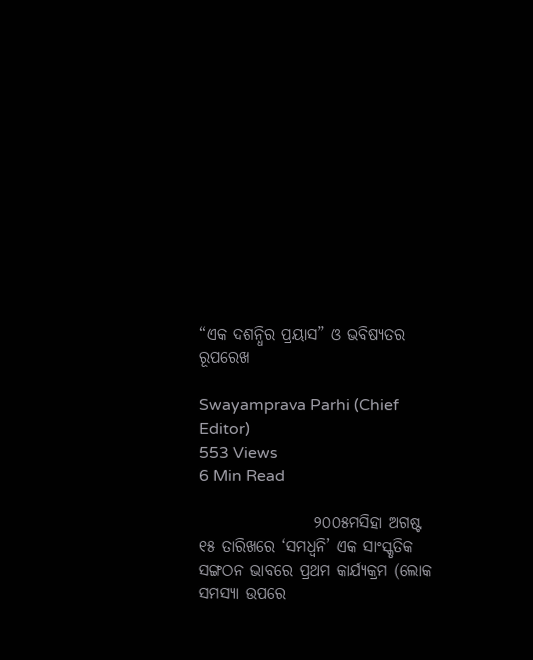“ଏକ ଦଶନ୍ଧିର ପ୍ରୟାସ” ଓ ଭବିଷ୍ୟତର ରୂପରେଖ

Swayamprava Parhi (Chief Editor)
553 Views
6 Min Read

                  ୨୦୦୫ମସିହା ଅଗଷ୍ଟ ୧୫ ତାରିଖରେ ‘ସମଧ୍ୱନି’ ଏକ ସାଂସ୍କୃତିକ ସଙ୍ଗଠନ ଭାବରେ ପ୍ରଥମ କାର୍ଯ୍ୟକ୍ରମ (ଲୋକ ସମସ୍ୟା ଉପରେ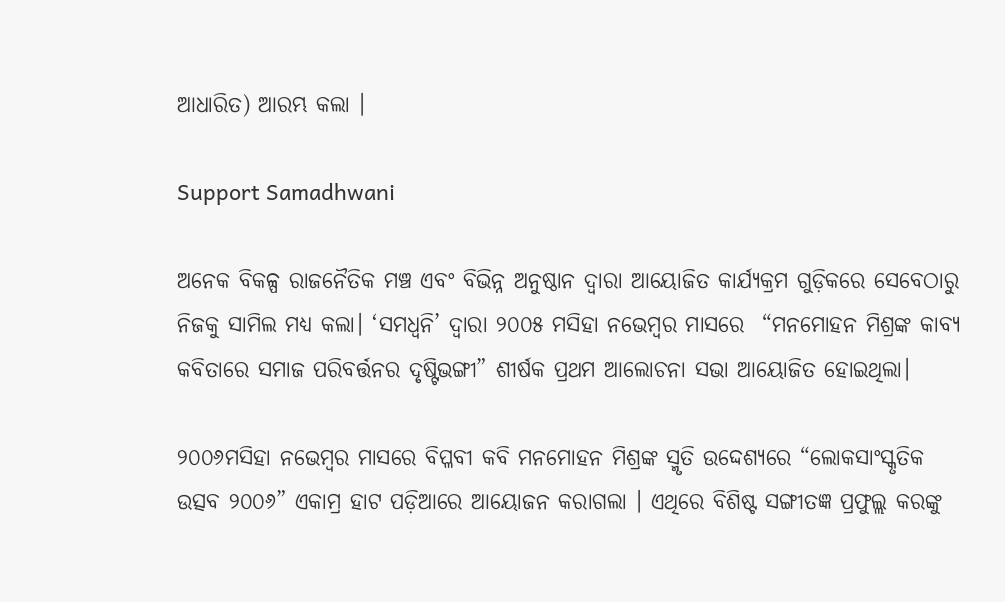ଆଧାରିତ) ଆରମ୍ଭ କଲା ।

Support Samadhwani

ଅନେକ ବିକଳ୍ପ ରାଜନୈତିକ ମଞ୍ଚ ଏବଂ ବିଭିନ୍ନ ଅନୁଷ୍ଠାନ ଦ୍ୱାରା ଆୟୋଜିତ କାର୍ଯ୍ୟକ୍ରମ ଗୁଡ଼ିକରେ ସେବେଠାରୁ ନିଜକୁ ସାମିଲ ମଧ୍ୟ କଲା। ‘ସମଧ୍ୱନି’ ଦ୍ୱାରା ୨୦୦୫ ମସିହା ନଭେମ୍ବର ମାସରେ  “ମନମୋହନ ମିଶ୍ରଙ୍କ କାବ୍ୟ କବିତାରେ ସମାଜ ପରିବର୍ତ୍ତନର ଦୃଷ୍ଟିଭଙ୍ଗୀ” ଶୀର୍ଷକ ପ୍ରଥମ ଆଲୋଚନା ସଭା ଆୟୋଜିତ ହୋଇଥିଲା।

୨୦୦୬ମସିହା ନଭେମ୍ବର ମାସରେ ବିପ୍ଳବୀ କବି ମନମୋହନ ମିଶ୍ରଙ୍କ ସ୍ମୃତି ଉଦ୍ଦେଶ୍ୟରେ “ଲୋକସାଂସ୍କୃତିକ ଉତ୍ସବ ୨୦୦୬” ଏକାମ୍ର ହାଟ ପଡ଼ିଆରେ ଆୟୋଜନ କରାଗଲା । ଏଥିରେ ବିଶିଷ୍ଟ ସଙ୍ଗୀତଜ୍ଞ ପ୍ରଫୁଲ୍ଲ କରଙ୍କୁ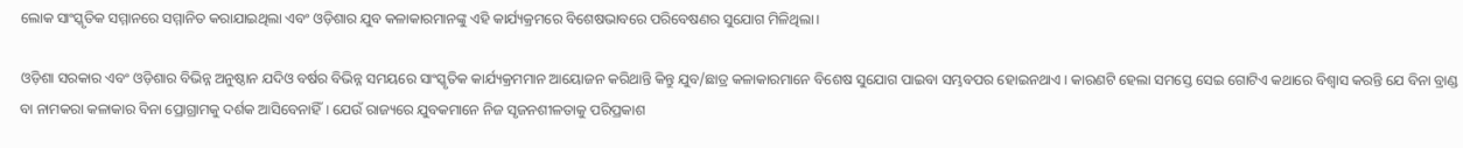ଲୋକ ସାଂସ୍କୃତିକ ସମ୍ମାନରେ ସମ୍ମାନିତ କରାଯାଇଥିଲା ଏବଂ ଓଡ଼ିଶାର ଯୁବ କଳାକାରମାନଙ୍କୁ ଏହି କାର୍ଯ୍ୟକ୍ରମରେ ବିଶେଷଭାବରେ ପରିବେଷଣର ସୁଯୋଗ ମିଳିଥିଲା।

ଓଡ଼ିଶା ସରକାର ଏବଂ ଓଡ଼ିଶାର ବିଭିନ୍ନ ଅନୁଷ୍ଠାନ ଯଦିଓ ବର୍ଷର ବିଭିନ୍ନ ସମୟରେ ସାଂସ୍କୃତିକ କାର୍ଯ୍ୟକ୍ରମମାନ ଆୟୋଜନ କରିଥାନ୍ତି କିନ୍ତୁ ଯୁବ/ଛାତ୍ର କଳାକାରମାନେ ବିଶେଷ ସୁଯୋଗ ପାଇବା ସମ୍ଭବପର ହୋଇନଥାଏ । କାରଣଟି ହେଲା ସମସ୍ତେ ସେଇ ଗୋଟିଏ କଥାରେ ବିଶ୍ୱାସ କରନ୍ତି ଯେ ବିନା ବ୍ରାଣ୍ଡ ବା ନାମକରା କଳାକାର ବିନା ପ୍ରୋଗ୍ରାମକୁ ଦର୍ଶକ ଆସିବେନାହିଁ। ଯେଉଁ ରାଜ୍ୟରେ ଯୁବକମାନେ ନିଜ ସୃଜନଶୀଳତାକୁ ପରିପ୍ରକାଶ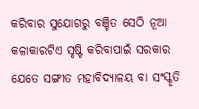କରିବାର ସୁଯୋଗରୁ ବଞ୍ଚିତ ସେଠି ନୂଆ କଳାକାରଟିଏ ସୃଷ୍ଟି କରିବାପାଇଁ ସରକାର ଯେତେ ସଙ୍ଗୀତ ମହାବିଦ୍ୟାଳୟ ବା ସଂସ୍କୃତି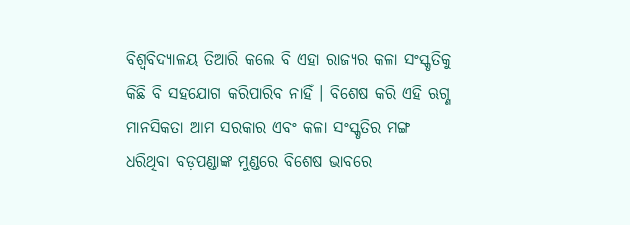ବିଶ୍ୱବିଦ୍ୟାଳୟ ତିଆରି କଲେ ବି ଏହା ରାଜ୍ୟର କଳା ସଂସ୍କୃତିକୁ କିଛି ବି ସହଯୋଗ କରିପାରିବ ନାହିଁ । ବିଶେଷ କରି ଏହି ଋଗ୍ଣ ମାନସିକତା ଆମ ସରକାର ଏବଂ କଳା ସଂସ୍କୃତିର ମଙ୍ଗ ଧରିଥିବା ବଡ଼ପଣ୍ଡାଙ୍କ ମୁଣ୍ଡରେ ବିଶେଷ ଭାବରେ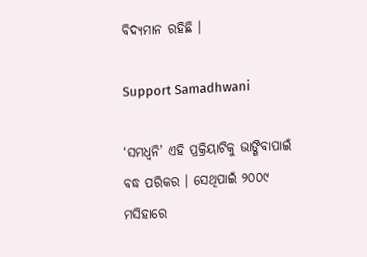ବିଦ୍ୟମାନ ରହିଛି ।

Support Samadhwani

‘ସମଧ୍ୱନି’ ଏହି ପ୍ରକ୍ରିୟାଟିକୁ ଭାଙ୍ଗିବାପାଇଁ ବଦ୍ଧ ପରିକର । ସେଥିପାଇଁ ୨୦୦୯ ମସିହାରେ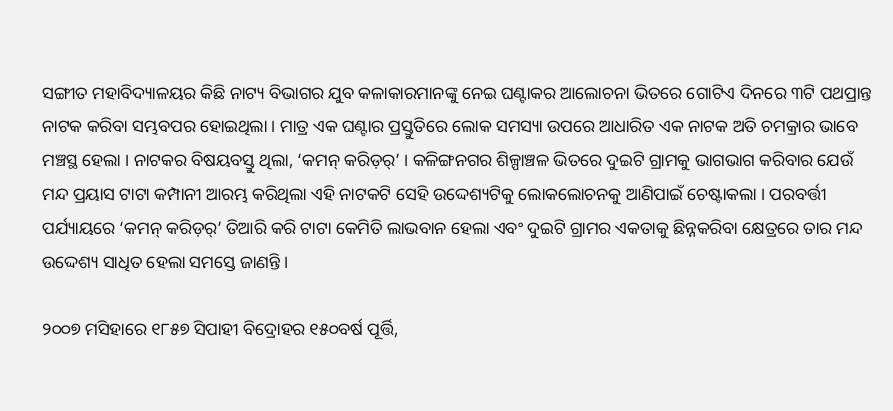ସଙ୍ଗୀତ ମହାବିଦ୍ୟାଳୟର କିଛି ନାଟ୍ୟ ବିଭାଗର ଯୁବ କଳାକାରମାନଙ୍କୁ ନେଇ ଘଣ୍ଟାକର ଆଲୋଚନା ଭିତରେ ଗୋଟିଏ ଦିନରେ ୩ଟି ପଥପ୍ରାନ୍ତ ନାଟକ କରିବା ସମ୍ଭବପର ହୋଇଥିଲା । ମାତ୍ର ଏକ ଘଣ୍ଟାର ପ୍ରସ୍ତୁତିରେ ଲୋକ ସମସ୍ୟା ଉପରେ ଆଧାରିତ ଏକ ନାଟକ ଅତି ଚମକ୍ରାର ଭାବେ ମଞ୍ଚସ୍ଥ ହେଲା । ନାଟକର ବିଷୟବସ୍ତୁ ଥିଲା, ‘କମନ୍ କରିଡ଼ର୍’ । କଳିଙ୍ଗନଗର ଶିଳ୍ପାଞ୍ଚଳ ଭିତରେ ଦୁଇଟି ଗ୍ରାମକୁ ଭାଗଭାଗ କରିବାର ଯେଉଁ ମନ୍ଦ ପ୍ରୟାସ ଟାଟା କମ୍ପାନୀ ଆରମ୍ଭ କରିଥିଲା ଏହି ନାଟକଟି ସେହି ଉଦ୍ଦେଶ୍ୟଟିକୁ ଲୋକଲୋଚନକୁ ଆଣିପାଇଁ ଚେଷ୍ଟାକଲା । ପରବର୍ତ୍ତୀ ପର୍ଯ୍ୟାୟରେ ‘କମନ୍ କରିଡ଼ର୍’ ତିଆରି କରି ଟାଟା କେମିତି ଲାଭବାନ ହେଲା ଏବଂ ଦୁଇଟି ଗ୍ରାମର ଏକତାକୁ ଛିନ୍ନକରିବା କ୍ଷେତ୍ରରେ ତାର ମନ୍ଦ ଉଦ୍ଦେଶ୍ୟ ସାଧିତ ହେଲା ସମସ୍ତେ ଜାଣନ୍ତି ।

୨୦୦୭ ମସିହାରେ ୧୮୫୭ ସିପାହୀ ବିଦ୍ରୋହର ୧୫୦ବର୍ଷ ପୂର୍ତ୍ତି,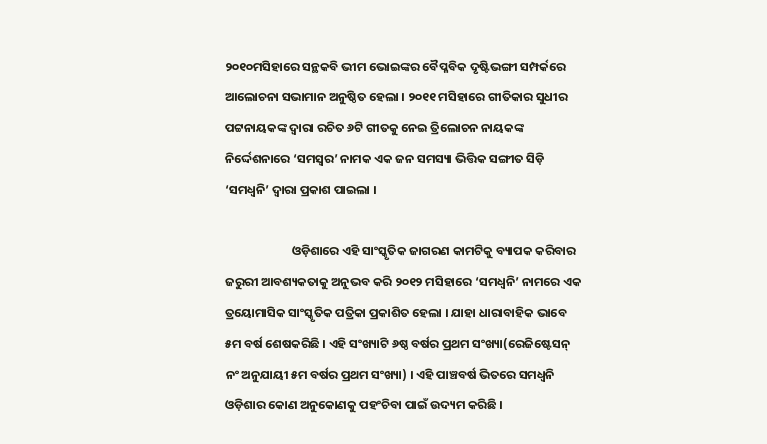୨୦୧୦ମସିହାରେ ସନ୍ଥକବି ଭୀମ ଭୋଇଙ୍କର ବୈପ୍ଳବିକ ଦୃଷ୍ଟିଭଙ୍ଗୀ ସମ୍ପର୍କରେ ଆଲୋଚନା ସଭାମାନ ଅନୁଷ୍ଠିତ ହେଲା । ୨୦୧୧ ମସିହାରେ ଗୀତିକାର ସୁଧୀର ପଟ୍ଟନାୟକଙ୍କ ଦ୍ୱାରା ରଚିତ ୬ଟି ଗୀତକୁ ନେଇ ତ୍ରିଲୋଚନ ନାୟକଙ୍କ ନିର୍ଦ୍ଦେଶନାରେ ‘ସମସ୍ୱର’ ନାମକ ଏକ ଜନ ସମସ୍ୟା ଭିତ୍ତିକ ସଙ୍ଗୀତ ସିଡ଼ି ‘ସମଧ୍ୱନି’ ଦ୍ୱାରା ପ୍ରକାଶ ପାଇଲା ।

                        ଓଡ଼ିଶାରେ ଏହି ସାଂସ୍କୃତିକ ଜାଗରଣ କାମଟିକୁ ବ୍ୟାପକ କରିବାର ଜରୁରୀ ଆବଶ୍ୟକତାକୁ ଅନୁଭବ କରି ୨୦୧୨ ମସିହାରେ ‘ସମଧ୍ୱନି’ ନାମରେ ଏକ ତ୍ରୟୋମାସିକ ସାଂସ୍କୃତିକ ପତ୍ରିକା ପ୍ରକାଶିତ ହେଲା । ଯାହା ଧାରାବାହିକ ଭାବେ ୫ମ ବର୍ଷ ଶେଷକରିଛି । ଏହି ସଂଖ୍ୟାଟି ୬ଷ୍ଠ ବର୍ଷର ପ୍ରଥମ ସଂଖ୍ୟା(ରେଜିଷ୍ଟେସନ୍ ନଂ ଅନୁଯାୟୀ ୫ମ ବର୍ଷର ପ୍ରଥମ ସଂଖ୍ୟା) । ଏହି ପାଞ୍ଚବର୍ଷ ଭିତରେ ସମଧ୍ୱନି ଓଡ଼ିଶାର କୋଣ ଅନୁକୋଣକୁ ପହଂଚିବା ପାଇଁ ଉଦ୍ୟମ କରିଛି ।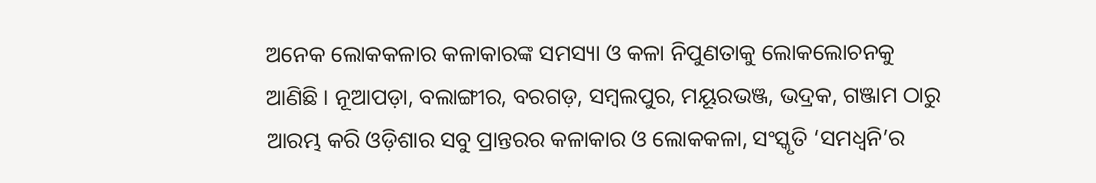ଅନେକ ଲୋକକଳାର କଳାକାରଙ୍କ ସମସ୍ୟା ଓ କଳା ନିପୁଣତାକୁ ଲୋକଲୋଚନକୁ ଆଣିଛି । ନୂଆପଡ଼ା, ବଲାଙ୍ଗୀର, ବରଗଡ଼, ସମ୍ବଲପୁର, ମୟୂରଭଞ୍ଜ, ଭଦ୍ରକ, ଗଞ୍ଜାମ ଠାରୁ ଆରମ୍ଭ କରି ଓଡ଼ିଶାର ସବୁ ପ୍ରାନ୍ତରର କଳାକାର ଓ ଲୋକକଳା, ସଂସ୍କୃତି ‘ସମଧ୍ୱନି’ର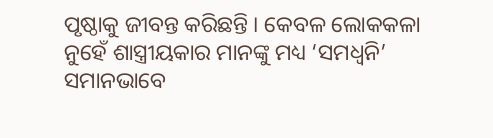ପୃଷ୍ଠାକୁ ଜୀବନ୍ତ କରିଛନ୍ତି । କେବଳ ଲୋକକଳା ନୁହେଁ ଶାସ୍ତ୍ରୀୟକାର ମାନଙ୍କୁ ମଧ୍ୟ ‘ସମଧ୍ୱନି’ ସମାନଭାବେ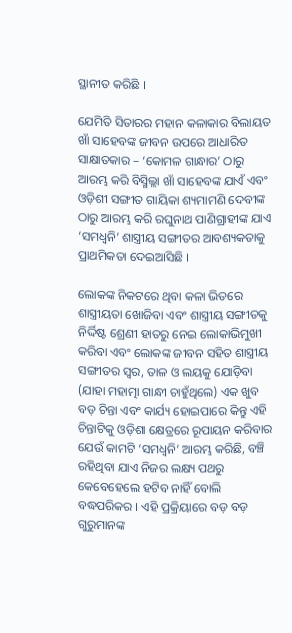ସ୍ଥାନୀତ କରିଛି ।

ଯେମିତି ସିତାରର ମହାନ କଳାକାର ବିଲାୟତ ଖାଁ ସାହେବଙ୍କ ଜୀବନ ଉପରେ ଆଧାରିତ ସାକ୍ଷାତକାର – ‘କୋମଳ ଗାନ୍ଧାର’ ଠାରୁ ଆରମ୍ଭ କରି ବିସ୍ମିଲ୍ଲା ଖାଁ ସାହେବଙ୍କ ଯାଏଁ ଏବଂ ଓଡ଼ିଶୀ ସଙ୍ଗୀତ ଗାୟିକା ଶ୍ୟମାମଣି ଦେବୀଙ୍କ ଠାରୁ ଆରମ୍ଭ କରି ରଘୁନାଥ ପାଣିଗ୍ରାହୀଙ୍କ ଯାଏ ‘ସମଧ୍ୱନି’ ଶାସ୍ତ୍ରୀୟ ସଙ୍ଗୀତର ଆବଶ୍ୟକତାକୁ ପ୍ରାଥମିକତା ଦେଇଆସିଛି ।

ଲୋକଙ୍କ ନିକଟରେ ଥିବା କଳା ଭିତରେ ଶାସ୍ତ୍ରୀୟତା ଖୋଜିବା ଏବଂ ଶାସ୍ତ୍ରୀୟ ସଙ୍ଗୀତକୁ ନିର୍ଦ୍ଦିଷ୍ଟ ଶ୍ରେଣୀ ହାତରୁ ନେଇ ଲୋକାଭିମୁଖୀ କରିବା ଏବଂ ଲୋକଙ୍କ ଜୀବନ ସହିତ ଶାସ୍ତ୍ରୀୟ ସଙ୍ଗୀତର ସ୍ୱର, ତାଳ ଓ ଲୟକୁ ଯୋଡ଼ିବା (ଯାହା ମହାତ୍ମା ଗାନ୍ଧୀ ଚାହୁଁଥିଲେ) ଏକ ଖୁବ ବଡ଼ ଚିନ୍ତା ଏବଂ କାର୍ଯ୍ୟ ହୋଇପାରେ କିନ୍ତୁ ଏହି ଚିନ୍ତାଟିକୁ ଓଡ଼ିଶା କ୍ଷେତ୍ରରେ ରୂପାୟନ କରିବାର ଯେଉଁ କାମଟି ‘ସମଧ୍ୱନି’ ଆରମ୍ଭ କରିଛି, ବଞ୍ଚି ରହିଥିବା ଯାଏ ନିଜର ଲକ୍ଷ୍ୟ ପଥରୁ କେବେହେଲେ ହଟିବ ନାହିଁ ବୋଲି ବଦ୍ଧପରିକର । ଏହି ପ୍ରକ୍ରିୟାରେ ବଡ଼ ବଡ଼ ଗୁରୁମାନଙ୍କ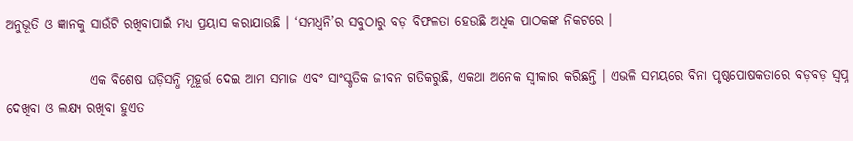ଅନୁଭୂତି ଓ ଜ୍ଞାନକୁ ସାଉଁଟି ରଖିବାପାଇଁ ମଧ୍ୟ ପ୍ରୟାସ କରାଯାଉଛି । ‘ସମଧ୍ୱନି’ର ସବୁଠାରୁ ବଡ଼ ବିଫଳତା ହେଉଛି ଅଧିକ ପାଠକଙ୍କ ନିକଟରେ ।

                ଏକ ବିଶେଷ ଘଡ଼ିସନ୍ଧି ମୂହୂର୍ତ୍ତ ଦେଇ ଆମ ସମାଜ ଏବଂ ସାଂସ୍କୃତିକ ଜୀବନ ଗତିକରୁଛି, ଏକଥା ଅନେକ ସ୍ୱୀକାର କରିଛନ୍ତି । ଏଭଳି ସମୟରେ ବିନା ପୃଷ୍ଠପୋଷକତାରେ ବଡ଼ବଡ଼ ସ୍ୱପ୍ନ ଦେଖିବା ଓ ଲକ୍ଷ୍ୟ ରଖିବା ହୁଏତ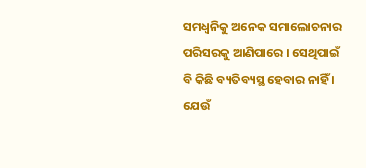ସମଧ୍ୱନିକୁ ଅନେକ ସମାଲୋଚନାର ପରିସରକୁ ଆଣିପାରେ । ସେଥିପାଇଁ ବି କିଛି ବ୍ୟତିବ୍ୟସ୍ଥ ହେବାର ନାହିଁ । ଯେଉଁ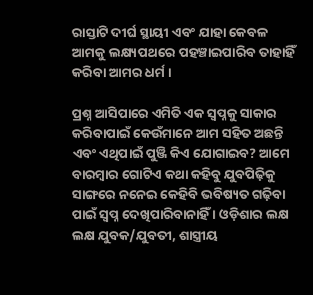ରାସ୍ତାଟି ଦୀର୍ଘ ସ୍ଥାୟୀ ଏବଂ ଯାହା କେବଳ ଆମକୁ ଲକ୍ଷ୍ୟପଥରେ ପହଞ୍ଚାଇପାରିବ ତାହାହିଁ କରିବା ଆମର ଧର୍ମ ।

ପ୍ରଶ୍ନ ଆସିପାରେ ଏମିତି ଏକ ସ୍ୱପ୍ନକୁ ସାକାର କରିବାପାଇଁ କେଉଁମାନେ ଆମ ସହିତ ଅଛନ୍ତି ଏବଂ ଏଥିପାଇଁ ପୁଞ୍ଜି କିଏ ଯୋଗାଇବ? ଆମେ ବାରମ୍ବାର ଗୋଟିଏ କଥା କହିବୁ ଯୁବପିଢ଼ିକୁ ସାଙ୍ଗରେ ନନେଇ କେହିବି ଭବିଷ୍ୟତ ଗଢ଼ିବା ପାଇଁ ସ୍ୱପ୍ନ ଦେଖିପାରିବାନାହିଁ । ଓଡ଼ିଶାର ଲକ୍ଷ ଲକ୍ଷ ଯୁବକ/ଯୁବତୀ, ଶାସ୍ତ୍ରୀୟ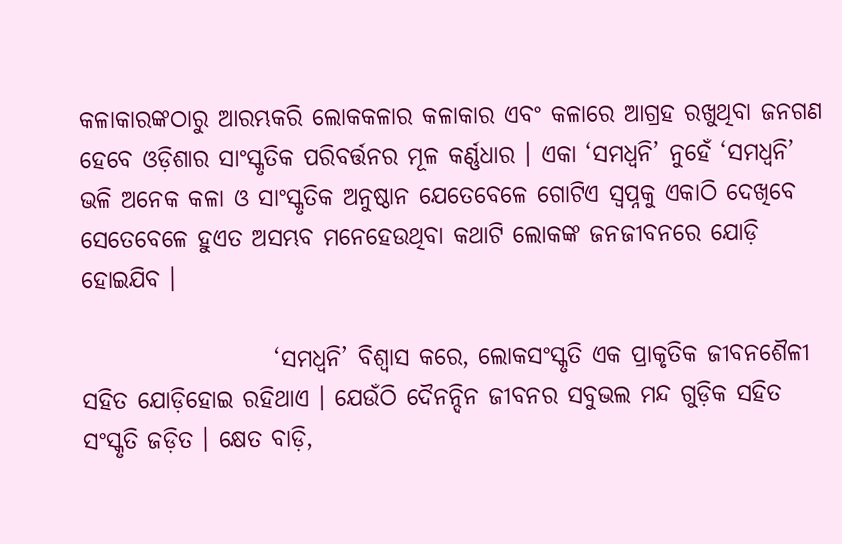କଳାକାରଙ୍କଠାରୁ ଆରମ୍ଭକରି ଲୋକକଳାର କଳାକାର ଏବଂ କଳାରେ ଆଗ୍ରହ ରଖୁଥିବା ଜନଗଣ ହେବେ ଓଡ଼ିଶାର ସାଂସ୍କୃତିକ ପରିବର୍ତ୍ତନର ମୂଳ କର୍ଣ୍ଣଧାର । ଏକା ‘ସମଧ୍ୱନି’ ନୁହେଁ ‘ସମଧ୍ୱନି’ ଭଳି ଅନେକ କଳା ଓ ସାଂସ୍କୃତିକ ଅନୁଷ୍ଠାନ ଯେତେବେଳେ ଗୋଟିଏ ସ୍ୱପ୍ନକୁ ଏକାଠି ଦେଖିବେ ସେତେବେଳେ ହୁଏତ ଅସମ୍ଭବ ମନେହେଉଥିବା କଥାଟି ଲୋକଙ୍କ ଜନଜୀବନରେ ଯୋଡ଼ି ହୋଇଯିବ ।

                    ‘ସମଧ୍ୱନି’ ବିଶ୍ୱାସ କରେ, ଲୋକସଂସ୍କୃତି ଏକ ପ୍ରାକୃତିକ ଜୀବନଶୈଳୀ ସହିତ ଯୋଡ଼ିହୋଇ ରହିଥାଏ । ଯେଉଁଠି ଦୈନନ୍ଦିନ ଜୀବନର ସବୁଭଲ ମନ୍ଦ ଗୁଡ଼ିକ ସହିତ ସଂସ୍କୃତି ଜଡ଼ିତ । କ୍ଷେତ ବାଡ଼ି,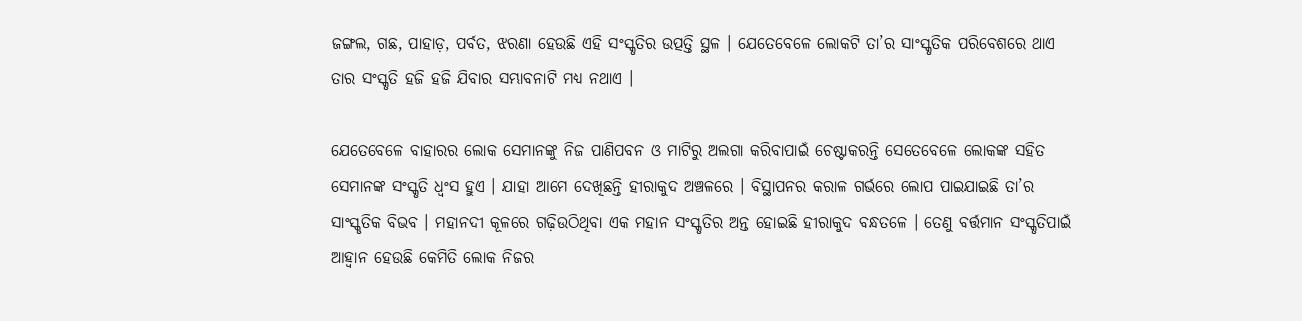ଜଙ୍ଗଲ, ଗଛ, ପାହାଡ଼, ପର୍ବତ, ଝରଣା ହେଉଛି ଏହି ସଂସ୍କୃତିର ଉତ୍ପତ୍ତି ସ୍ଥଳ । ଯେତେବେଳେ ଲୋକଟି ତା’ର ସାଂସ୍କୃତିକ ପରିବେଶରେ ଥାଏ ତାର ସଂସ୍କୃତି ହଜି ହଜି ଯିବାର ସମ୍ଭାବନାଟି ମଧ୍ୟ ନଥାଏ ।

ଯେତେବେଳେ ବାହାରର ଲୋକ ସେମାନଙ୍କୁ ନିଜ ପାଣିପବନ ଓ ମାଟିରୁ ଅଲଗା କରିବାପାଇଁ ଚେଷ୍ଟାକରନ୍ତି ସେତେବେଳେ ଲୋକଙ୍କ ସହିତ ସେମାନଙ୍କ ସଂସ୍କୃତି ଧ୍ୱଂସ ହୁଏ । ଯାହା ଆମେ ଦେଖିଛନ୍ତି ହୀରାକୁଦ ଅଞ୍ଚଳରେ । ବିସ୍ଥାପନର କରାଳ ଗର୍ଭରେ ଲୋପ ପାଇଯାଇଛି ତା’ର ସାଂସ୍କୃତିକ ବିଭବ । ମହାନଦୀ କୂଳରେ ଗଢ଼ିଉଠିଥିବା ଏକ ମହାନ ସଂସ୍କୃତିର ଅନ୍ତ ହୋଇଛି ହୀରାକୁଦ ବନ୍ଧତଳେ । ତେଣୁ ବର୍ତ୍ତମାନ ସଂସ୍କୃତିପାଇଁ ଆହ୍ୱାନ ହେଉଛି କେମିତି ଲୋକ ନିଜର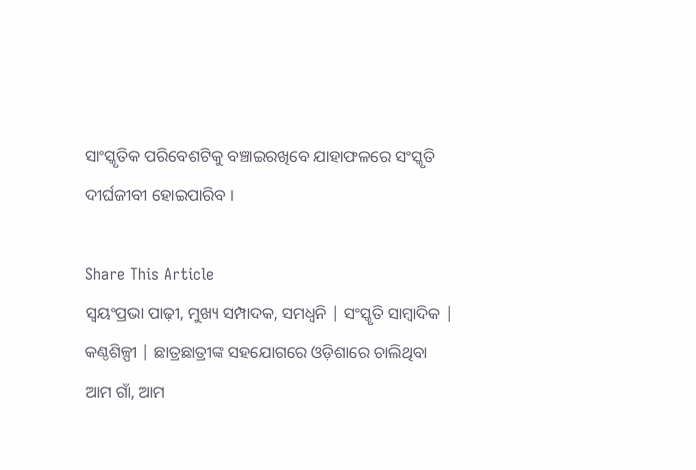ସାଂସ୍କୃତିକ ପରିବେଶଟିକୁ ବଞ୍ଚାଇରଖିବେ ଯାହାଫଳରେ ସଂସ୍କୃତି ଦୀର୍ଘଜୀବୀ ହୋଇପାରିବ ।

Share This Article
ସ୍ଵୟଂପ୍ରଭା ପାଢ଼ୀ, ମୁଖ୍ୟ ସମ୍ପାଦକ, ସମଧ୍ୱନି | ସଂସ୍କୃତି ସାମ୍ବାଦିକ | କଣ୍ଠଶିଳ୍ପୀ | ଛାତ୍ରଛାତ୍ରୀଙ୍କ ସହଯୋଗରେ ଓଡ଼ିଶାରେ ଚାଲିଥିବା ଆମ ଗାଁ, ଆମ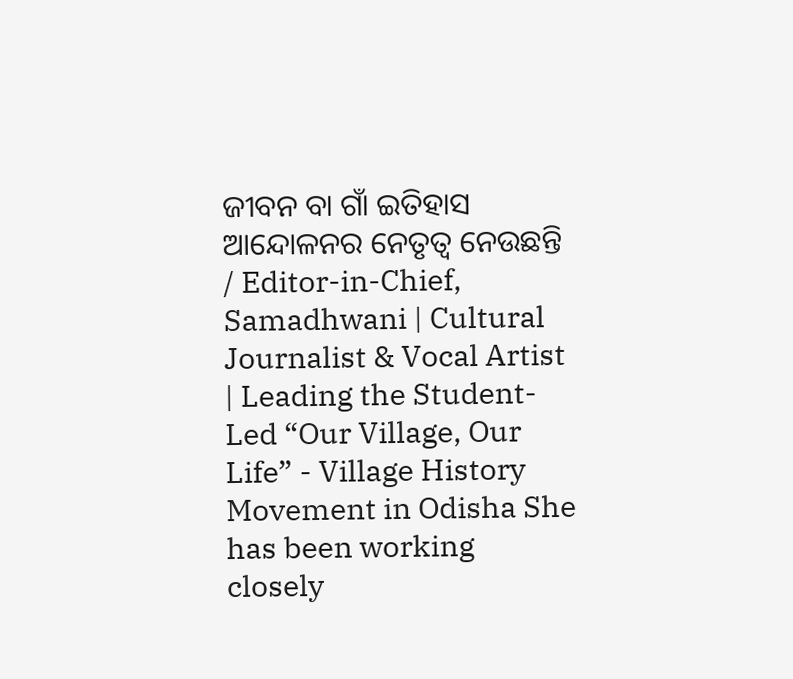ଜୀବନ ବା ଗାଁ ଇତିହାସ ଆନ୍ଦୋଳନର ନେତୃତ୍ଵ ନେଉଛନ୍ତି / Editor-in-Chief, Samadhwani | Cultural Journalist & Vocal Artist | Leading the Student-Led “Our Village, Our Life” - Village History Movement in Odisha She has been working closely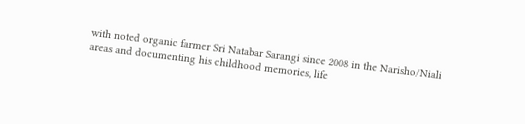with noted organic farmer Sri Natabar Sarangi since 2008 in the Narisho/Niali areas and documenting his childhood memories, life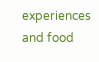experiences and food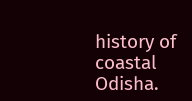history of coastal Odisha.